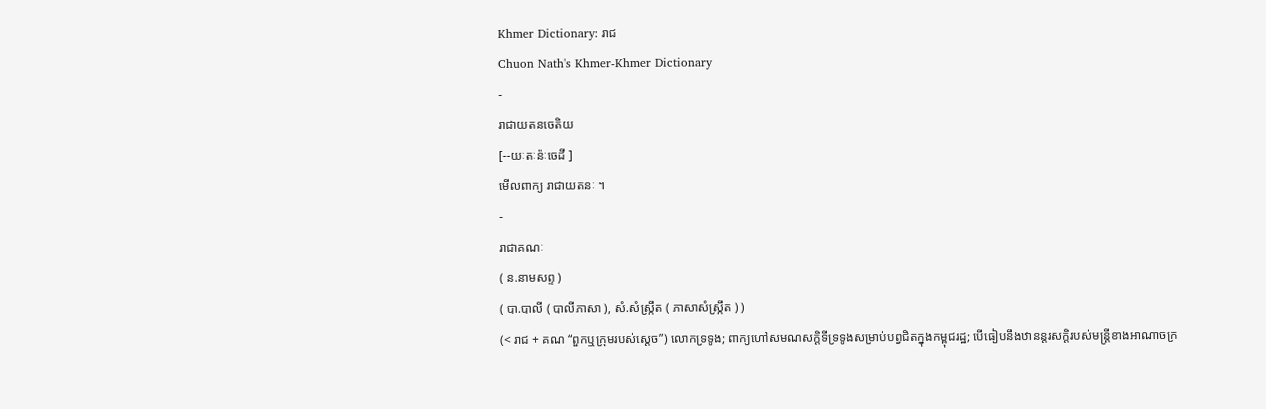Khmer Dictionary: រាជ
Chuon Nath's Khmer-Khmer Dictionary
-
រាជាយតនចេតិយ
[--យៈតៈន៉ៈចេដី ]
មើលពាក្យ រាជាយតនៈ ។
-
រាជាគណៈ
( ន.នាមសព្ទ )
( បា.បាលី ( បាលីភាសា ), សំ.សំស្រ្កឹត ( ភាសាសំស្រ្កឹត ) )
(< រាជ + គណ “ពួកឬក្រុមរបស់ស្ដេច”) លោកទ្រទូង; ពាក្យហៅសមណសក្តិទីទ្រទូងសម្រាប់បព្វជិតក្នុងកម្ពុជរដ្ឋ; បើធៀបនឹងឋានន្តរសក្តិរបស់មន្ត្រីខាងអាណាចក្រ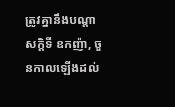ត្រូវគ្នានឹងបណ្តាសក្តិទី ឧកញ៉ា, ចួនកាលឡើងដល់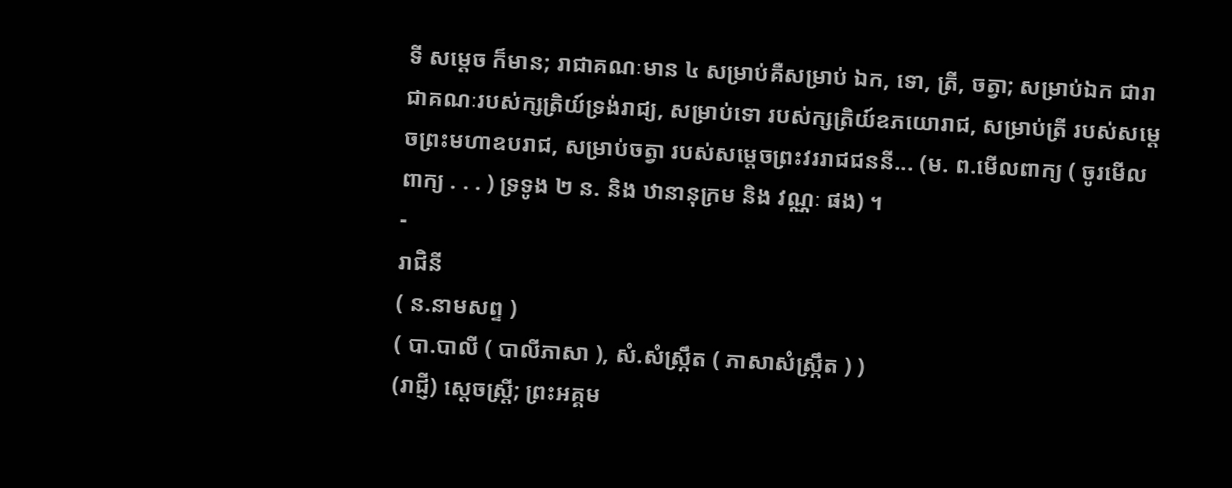ទី សម្ដេច ក៏មាន; រាជាគណៈមាន ៤ សម្រាប់គឺសម្រាប់ ឯក, ទោ, ត្រី, ចត្វា; សម្រាប់ឯក ជារាជាគណៈរបស់ក្សត្រិយ៍ទ្រង់រាជ្យ, សម្រាប់ទោ របស់ក្សត្រិយ៍ឧភយោរាជ, សម្រាប់ត្រី របស់សម្ដេចព្រះមហាឧបរាជ, សម្រាប់ចត្វា របស់សម្ដេចព្រះវររាជជននី... (ម. ព.មើលពាក្យ ( ចូរមើលពាក្យ . . . ) ទ្រទូង ២ ន. និង ឋានានុក្រម និង វណ្ណៈ ផង) ។
-
រាជិនី
( ន.នាមសព្ទ )
( បា.បាលី ( បាលីភាសា ), សំ.សំស្រ្កឹត ( ភាសាសំស្រ្កឹត ) )
(រាជ្ញី) ស្ដេចស្ត្រី; ព្រះអគ្គម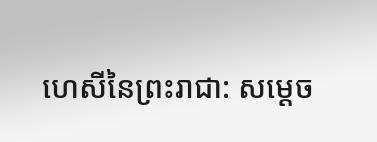ហេសីនៃព្រះរាជា: សម្ដេច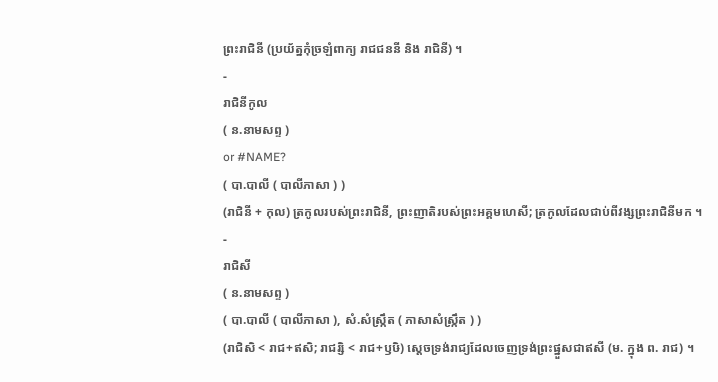ព្រះរាជិនី (ប្រយ័ត្នកុំច្រឡំពាក្យ រាជជននី និង រាជិនី) ។
-
រាជិនីកូល
( ន.នាមសព្ទ )
or #NAME?
( បា.បាលី ( បាលីភាសា ) )
(រាជិនី + កុល) ត្រកូលរបស់ព្រះរាជិនី, ព្រះញាតិរបស់ព្រះអគ្គមហេសី; ត្រកូលដែលជាប់ពីវង្សព្រះរាជិនីមក ។
-
រាជិសី
( ន.នាមសព្ទ )
( បា.បាលី ( បាលីភាសា ), សំ.សំស្រ្កឹត ( ភាសាសំស្រ្កឹត ) )
(រាជិសិ < រាជ+ឥសិ; រាជរ្សិ < រាជ+ឫឞិ) ស្ដេចទ្រង់រាជ្យដែលចេញទ្រង់ព្រះផ្នួសជាឥសី (ម. ក្នុង ព. រាជ) ។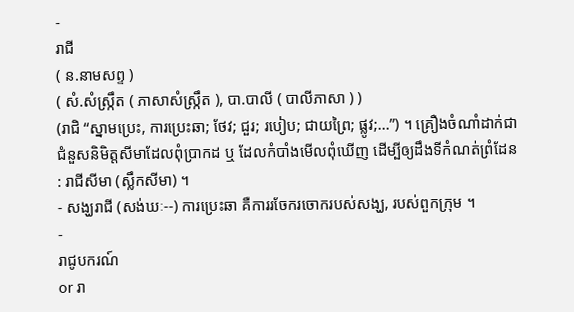-
រាជី
( ន.នាមសព្ទ )
( សំ.សំស្រ្កឹត ( ភាសាសំស្រ្កឹត ), បា.បាលី ( បាលីភាសា ) )
(រាជិ “ស្នាមប្រេះ, ការប្រេះឆា; ថែវ; ជួរ; របៀប; ជាយព្រៃ; ផ្លូវ;...”) ។ គ្រឿងចំណាំដាក់ជាជំនួសនិមិត្តសីមាដែលពុំប្រាកដ ឬ ដែលកំបាំងមើលពុំឃើញ ដើម្បីឲ្យដឹងទីកំណត់ព្រំដែន : រាជីសីមា (ស្លឹកសីមា) ។
- សង្ឃរាជី (សង់ឃៈ--) ការប្រេះឆា គឺការរចែករចោករបស់សង្ឃ, របស់ពួកក្រុម ។
-
រាជូបករណ៍
or រា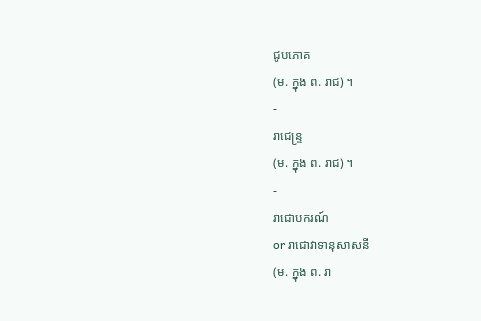ជូបភោគ
(ម. ក្នុង ព. រាជ) ។
-
រាជេន្រ្ទ
(ម. ក្នុង ព. រាជ) ។
-
រាជោបករណ៍
or រាជោវាទានុសាសនី
(ម. ក្នុង ព. រា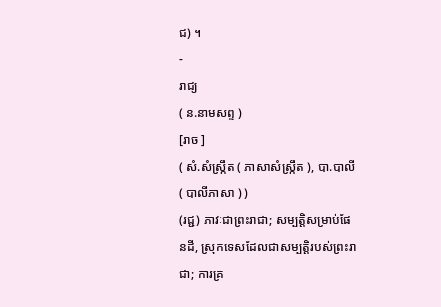ជ) ។
-
រាជ្យ
( ន.នាមសព្ទ )
[រាច ]
( សំ.សំស្រ្កឹត ( ភាសាសំស្រ្កឹត ), បា.បាលី ( បាលីភាសា ) )
(រជ្ជ) ភាវៈជាព្រះរាជា; សម្បត្តិសម្រាប់ផែនដី, ស្រុកទេសដែលជាសម្បត្តិរបស់ព្រះរាជា; ការគ្រ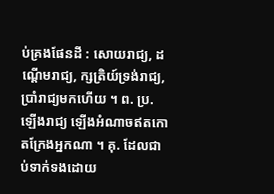ប់គ្រងផែនដី : សោយរាជ្យ, ដណ្ដើមរាជ្យ, ក្សត្រិយ៍ទ្រង់រាជ្យ, ប្រាំរាជ្យមកហើយ ។ ព. ប្រ. ឡើងរាជ្យ ឡើងអំណាចឥតកោតក្រែងអ្នកណា ។ គុ. ដែលជាប់ទាក់ទងដោយ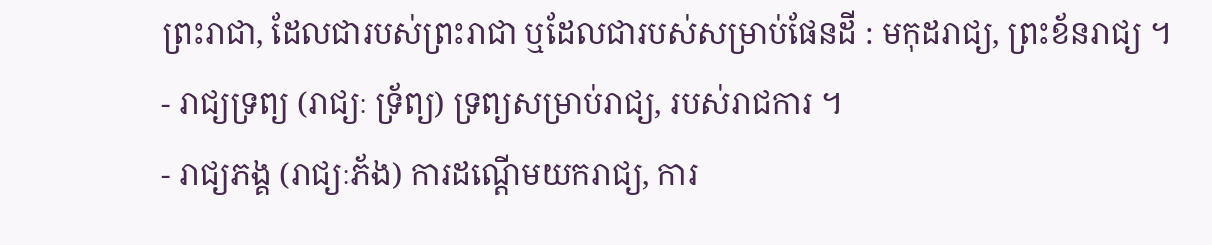ព្រះរាជា, ដែលជារបស់ព្រះរាជា ឬដែលជារបស់សម្រាប់ផែនដី : មកុដរាជ្យ, ព្រះខ័នរាជ្យ ។
- រាជ្យទ្រព្យ (រាជ្យៈ ទ្រ័ព្យ) ទ្រព្យសម្រាប់រាជ្យ, របស់រាជការ ។
- រាជ្យភង្គ (រាជ្យៈភ័ង) ការដណ្ដើមយករាជ្យ, ការ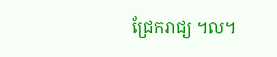ជ្រែករាជ្យ ។ល។